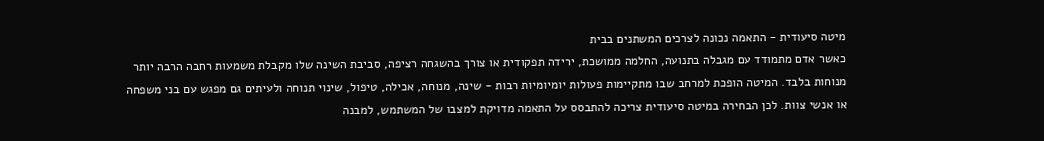מיטה סיעודית - התאמה נכונה לצרכים המשתנים בבית
כאשר אדם מתמודד עם מגבלה בתנועה, החלמה ממושכת, ירידה תפקודית או צורך בהשגחה רציפה, סביבת השינה שלו מקבלת משמעות רחבה הרבה יותר מנוחות בלבד. המיטה הופכת למרחב שבו מתקיימות פעולות יומיומיות רבות - שינה, מנוחה, אכילה, טיפול, שינוי תנוחה ולעיתים גם מפגש עם בני משפחה או אנשי צוות. לכן הבחירה במיטה סיעודית צריכה להתבסס על התאמה מדויקת למצבו של המשתמש, למבנה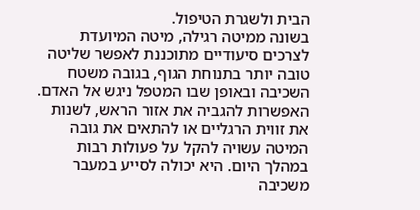הבית ולשגרת הטיפול.
בשונה ממיטה רגילה, מיטה המיועדת לצרכים סיעודיים מתוכננת לאפשר שליטה טובה יותר בתנוחת הגוף, בגובה משטח השכיבה ובאופן שבו המטפל ניגש אל האדם. האפשרות להגביה את אזור הראש, לשנות את זווית הרגליים או להתאים את גובה המיטה עשויה להקל על פעולות רבות במהלך היום. היא יכולה לסייע במעבר משכיבה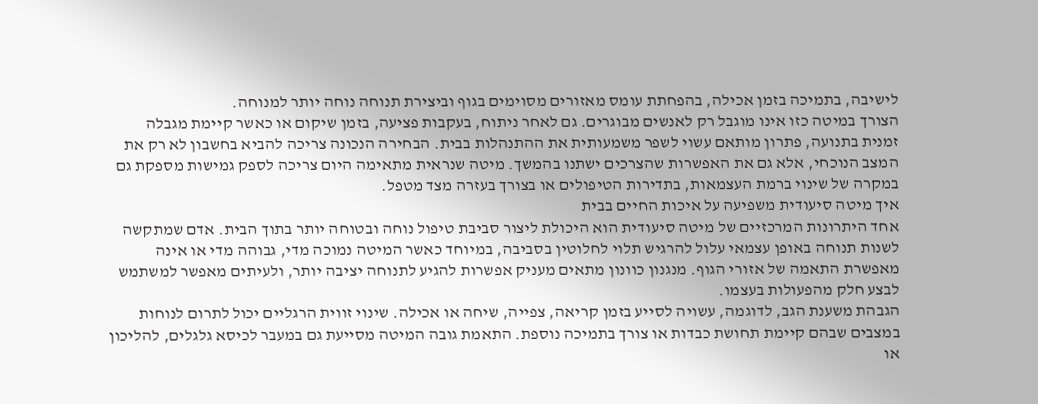לישיבה, בתמיכה בזמן אכילה, בהפחתת עומס מאזורים מסוימים בגוף וביצירת תנוחה נוחה יותר למנוחה.
הצורך במיטה כזו אינו מוגבל רק לאנשים מבוגרים. גם לאחר ניתוח, בעקבות פציעה, בזמן שיקום או כאשר קיימת מגבלה זמנית בתנועה, פתרון מותאם עשוי לשפר משמעותית את ההתנהלות בבית. הבחירה הנכונה צריכה להביא בחשבון לא רק את המצב הנוכחי, אלא גם את האפשרות שהצרכים ישתנו בהמשך. מיטה שנראית מתאימה היום צריכה לספק גמישות מספקת גם במקרה של שינוי ברמת העצמאות, בתדירות הטיפולים או בצורך בעזרה מצד מטפל.
איך מיטה סיעודית משפיעה על איכות החיים בבית
אחד היתרונות המרכזיים של מיטה סיעודית הוא היכולת ליצור סביבת טיפול נוחה ובטוחה יותר בתוך הבית. אדם שמתקשה לשנות תנוחה באופן עצמאי עלול להרגיש תלוי לחלוטין בסביבה, במיוחד כאשר המיטה נמוכה מדי, גבוהה מדי או אינה מאפשרת התאמה של אזורי הגוף. מנגנון כוונון מתאים מעניק אפשרות להגיע לתנוחה יציבה יותר, ולעיתים מאפשר למשתמש לבצע חלק מהפעולות בעצמו.
הגבהת משענת הגב, לדוגמה, עשויה לסייע בזמן קריאה, צפייה, שיחה או אכילה. שינוי זווית הרגליים יכול לתרום לנוחות במצבים שבהם קיימת תחושת כבדות או צורך בתמיכה נוספת. התאמת גובה המיטה מסייעת גם במעבר לכיסא גלגלים, להליכון או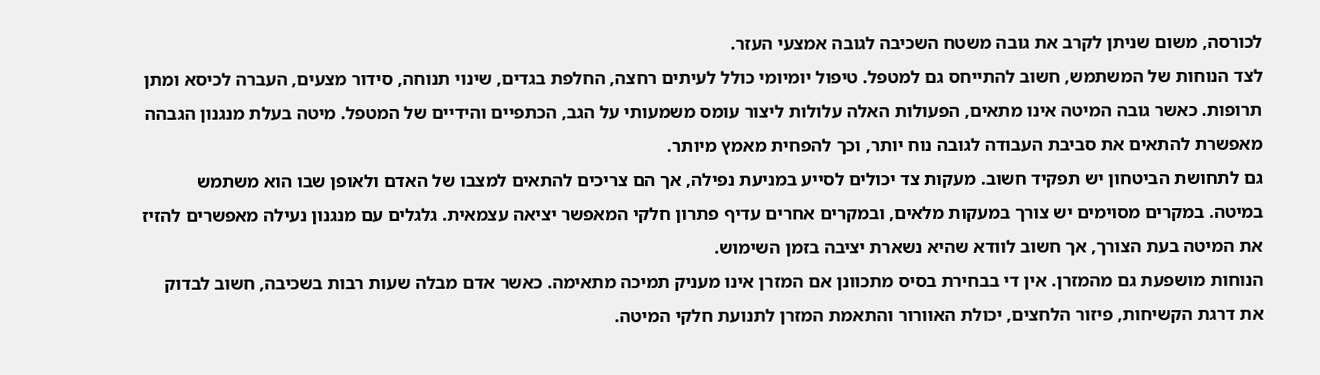לכורסה, משום שניתן לקרב את גובה משטח השכיבה לגובה אמצעי העזר.
לצד הנוחות של המשתמש, חשוב להתייחס גם למטפל. טיפול יומיומי כולל לעיתים רחצה, החלפת בגדים, שינוי תנוחה, סידור מצעים, העברה לכיסא ומתן תרופות. כאשר גובה המיטה אינו מתאים, הפעולות האלה עלולות ליצור עומס משמעותי על הגב, הכתפיים והידיים של המטפל. מיטה בעלת מנגנון הגבהה מאפשרת להתאים את סביבת העבודה לגובה נוח יותר, וכך להפחית מאמץ מיותר.
גם לתחושת הביטחון יש תפקיד חשוב. מעקות צד יכולים לסייע במניעת נפילה, אך הם צריכים להתאים למצבו של האדם ולאופן שבו הוא משתמש במיטה. במקרים מסוימים יש צורך במעקות מלאים, ובמקרים אחרים עדיף פתרון חלקי המאפשר יציאה עצמאית. גלגלים עם מנגנון נעילה מאפשרים להזיז את המיטה בעת הצורך, אך חשוב לוודא שהיא נשארת יציבה בזמן השימוש.
הנוחות מושפעת גם מהמזרן. אין די בבחירת בסיס מתכוונן אם המזרן אינו מעניק תמיכה מתאימה. כאשר אדם מבלה שעות רבות בשכיבה, חשוב לבדוק את דרגת הקשיחות, פיזור הלחצים, יכולת האוורור והתאמת המזרן לתנועת חלקי המיטה.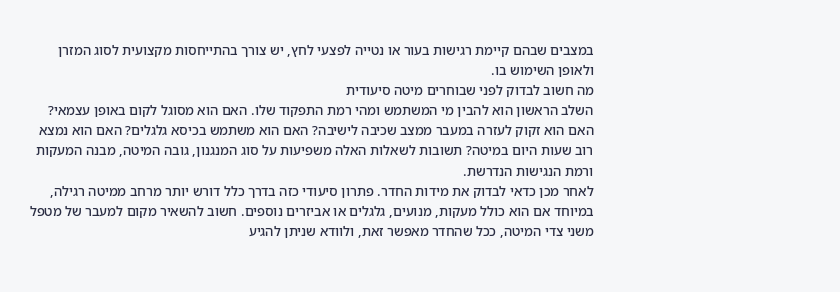במצבים שבהם קיימת רגישות בעור או נטייה לפצעי לחץ, יש צורך בהתייחסות מקצועית לסוג המזרן ולאופן השימוש בו.
מה חשוב לבדוק לפני שבוחרים מיטה סיעודית
השלב הראשון הוא להבין מי המשתמש ומהי רמת התפקוד שלו. האם הוא מסוגל לקום באופן עצמאי? האם הוא זקוק לעזרה במעבר ממצב שכיבה לישיבה? האם הוא משתמש בכיסא גלגלים? האם הוא נמצא רוב שעות היום במיטה? תשובות לשאלות האלה משפיעות על סוג המנגנון, גובה המיטה, מבנה המעקות ורמת הנגישות הנדרשת.
לאחר מכן כדאי לבדוק את מידות החדר. פתרון סיעודי כזה בדרך כלל דורש יותר מרחב ממיטה רגילה, במיוחד אם הוא כולל מעקות, מנועים, גלגלים או אביזרים נוספים. חשוב להשאיר מקום למעבר של מטפל משני צדי המיטה, ככל שהחדר מאפשר זאת, ולוודא שניתן להגיע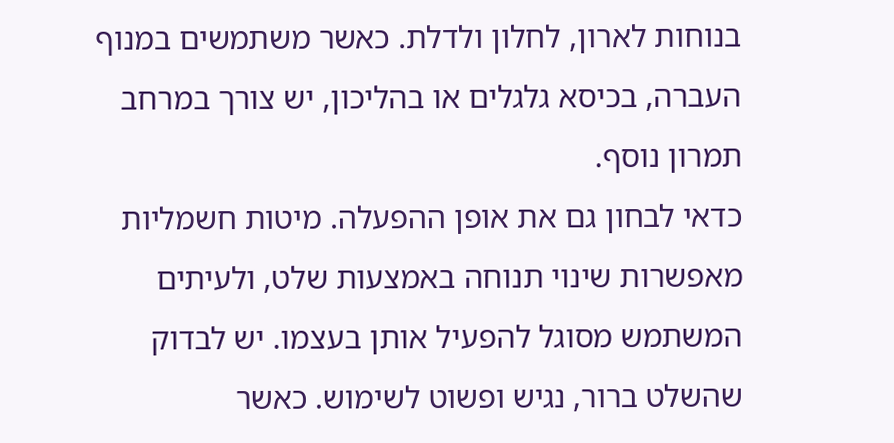בנוחות לארון, לחלון ולדלת. כאשר משתמשים במנוף העברה, בכיסא גלגלים או בהליכון, יש צורך במרחב תמרון נוסף.
כדאי לבחון גם את אופן ההפעלה. מיטות חשמליות מאפשרות שינוי תנוחה באמצעות שלט, ולעיתים המשתמש מסוגל להפעיל אותן בעצמו. יש לבדוק שהשלט ברור, נגיש ופשוט לשימוש. כאשר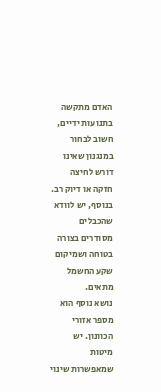האדם מתקשה בתנועות ידיים, חשוב לבחור במנגנון שאינו דורש לחיצה חזקה או דיוק רב. בנוסף, יש לוודא שהכבלים מסודרים בצורה בטוחה ושמיקום שקע החשמל מתאים.
נושא נוסף הוא מספר אזורי הכוונון. יש מיטות שמאפשרות שינוי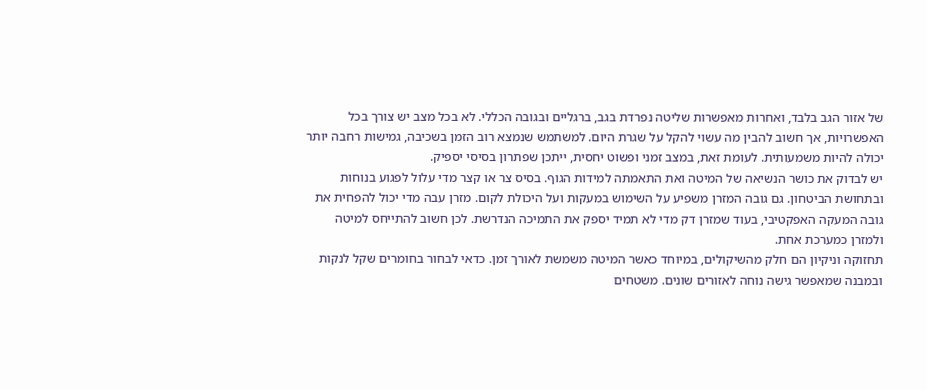של אזור הגב בלבד, ואחרות מאפשרות שליטה נפרדת בגב, ברגליים ובגובה הכללי. לא בכל מצב יש צורך בכל האפשרויות, אך חשוב להבין מה עשוי להקל על שגרת היום. למשתמש שנמצא רוב הזמן בשכיבה, גמישות רחבה יותר יכולה להיות משמעותית. לעומת זאת, במצב זמני ופשוט יחסית, ייתכן שפתרון בסיסי יספיק.
יש לבדוק את כושר הנשיאה של המיטה ואת התאמתה למידות הגוף. בסיס צר או קצר מדי עלול לפגוע בנוחות ובתחושת הביטחון. גם גובה המזרן משפיע על השימוש במעקות ועל היכולת לקום. מזרן עבה מדי יכול להפחית את גובה המעקה האפקטיבי, בעוד שמזרן דק מדי לא תמיד יספק את התמיכה הנדרשת. לכן חשוב להתייחס למיטה ולמזרן כמערכת אחת.
תחזוקה וניקיון הם חלק מהשיקולים, במיוחד כאשר המיטה משמשת לאורך זמן. כדאי לבחור בחומרים שקל לנקות ובמבנה שמאפשר גישה נוחה לאזורים שונים. משטחים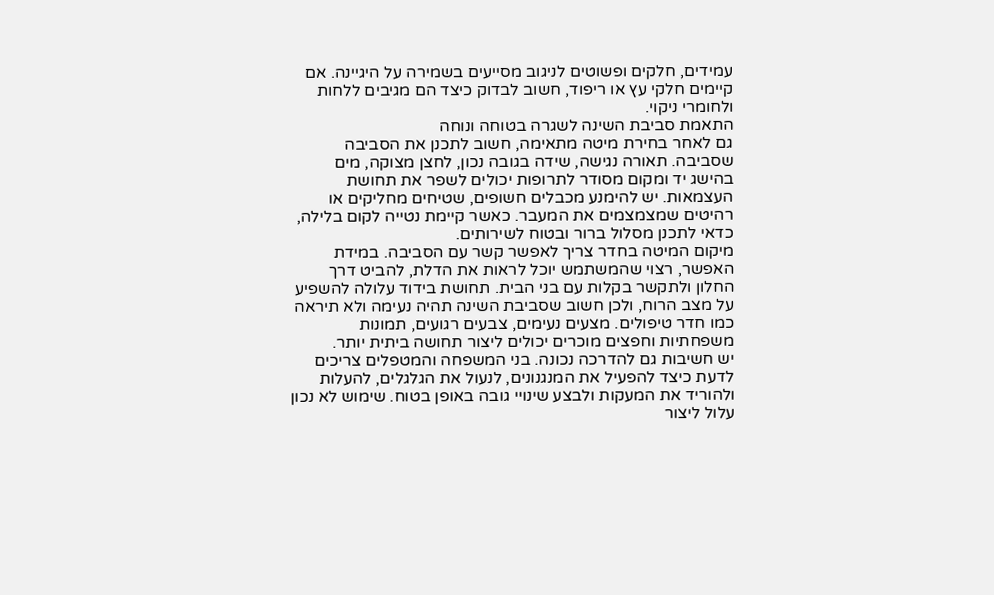עמידים, חלקים ופשוטים לניגוב מסייעים בשמירה על היגיינה. אם קיימים חלקי עץ או ריפוד, חשוב לבדוק כיצד הם מגיבים ללחות ולחומרי ניקוי.
התאמת סביבת השינה לשגרה בטוחה ונוחה
גם לאחר בחירת מיטה מתאימה, חשוב לתכנן את הסביבה שסביבה. תאורה נגישה, שידה בגובה נכון, לחצן מצוקה, מים בהישג יד ומקום מסודר לתרופות יכולים לשפר את תחושת העצמאות. יש להימנע מכבלים חשופים, שטיחים מחליקים או רהיטים שמצמצמים את המעבר. כאשר קיימת נטייה לקום בלילה, כדאי לתכנן מסלול ברור ובטוח לשירותים.
מיקום המיטה בחדר צריך לאפשר קשר עם הסביבה. במידת האפשר, רצוי שהמשתמש יוכל לראות את הדלת, להביט דרך החלון ולתקשר בקלות עם בני הבית. תחושת בידוד עלולה להשפיע על מצב הרוח, ולכן חשוב שסביבת השינה תהיה נעימה ולא תיראה כמו חדר טיפולים. מצעים נעימים, צבעים רגועים, תמונות משפחתיות וחפצים מוכרים יכולים ליצור תחושה ביתית יותר.
יש חשיבות גם להדרכה נכונה. בני המשפחה והמטפלים צריכים לדעת כיצד להפעיל את המנגנונים, לנעול את הגלגלים, להעלות ולהוריד את המעקות ולבצע שינויי גובה באופן בטוח. שימוש לא נכון עלול ליצור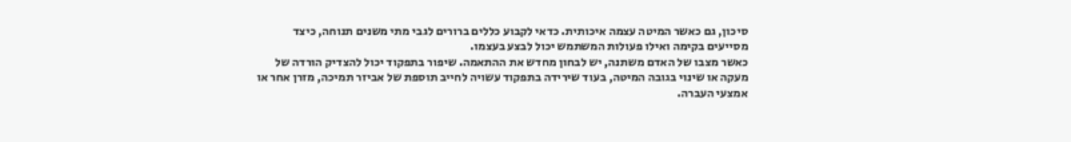סיכון, גם כאשר המיטה עצמה איכותית. כדאי לקבוע כללים ברורים לגבי מתי משנים תנוחה, כיצד מסייעים בקימה ואילו פעולות המשתמש יכול לבצע בעצמו.
כאשר מצבו של האדם משתנה, יש לבחון מחדש את ההתאמה. שיפור בתפקוד יכול להצדיק הורדה של מעקה או שינוי בגובה המיטה, בעוד שירידה בתפקוד עשויה לחייב תוספת של אביזר תמיכה, מזרן אחר או אמצעי העברה.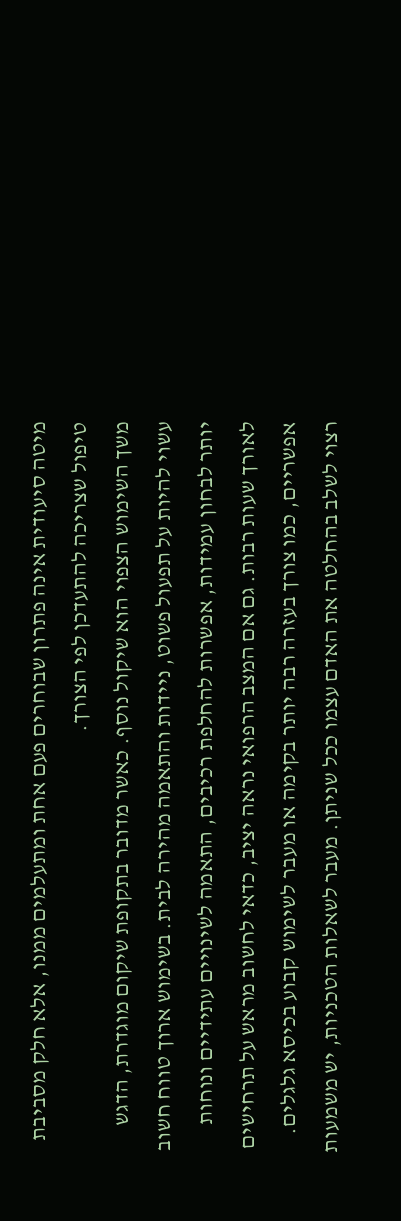מיטה סיעודית אינה פתרון שבוחרים פעם אחת ומתעלמים ממנו, אלא חלק מסביבת טיפול שצריכה להתעדכן לפי הצורך.
משך השימוש הצפוי הוא שיקול נוסף. כאשר מדובר בתקופת שיקום מוגדרת, הדגש עשוי להיות על תפעול פשוט, ניידות והתאמה מהירה לבית. בשימוש ארוך טווח חשוב יותר לבחון עמידות, אפשרות להחלפת רכיבים, התאמה לשינויים עתידיים ונוחות לאורך שעות רבות. גם אם המצב הרפואי נראה יציב, כדאי לחשוב מראש על תרחישים אפשריים, כמו צורך בעזרה רבה יותר בקימה או מעבר לשימוש קבוע בכיסא גלגלים.
רצוי לשלב בהחלטה את האדם עצמו ככל שניתן. מעבר לשאלות הטכניות, יש משמעות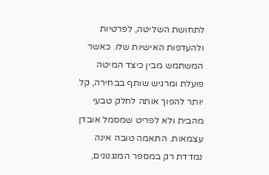לתחושת השליטה, לפרטיות ולהעדפות האישיות שלו. כאשר המשתמש מבין כיצד המיטה פועלת ומרגיש שותף בבחירה, קל יותר להפוך אותה לחלק טבעי מהבית ולא לפריט שמסמל אובדן עצמאות. התאמה טובה אינה נמדדת רק במספר המנגנונים,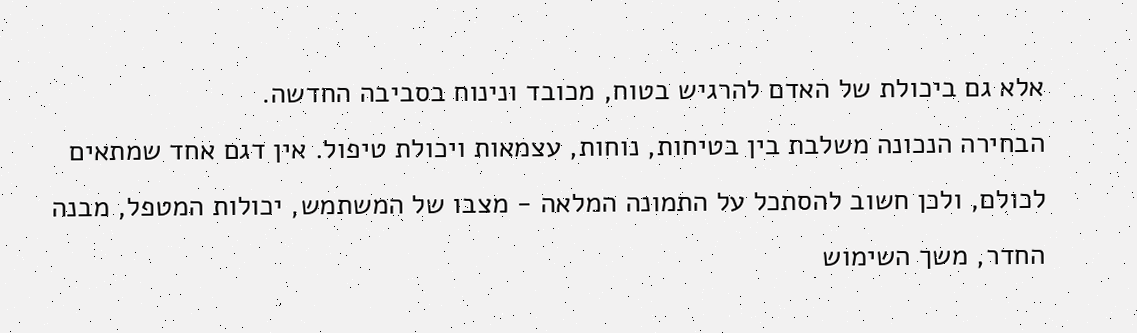אלא גם ביכולת של האדם להרגיש בטוח, מכובד ונינוח בסביבה החדשה.
הבחירה הנכונה משלבת בין בטיחות, נוחות, עצמאות ויכולת טיפול. אין דגם אחד שמתאים לכולם, ולכן חשוב להסתכל על התמונה המלאה - מצבו של המשתמש, יכולות המטפל, מבנה החדר, משך השימוש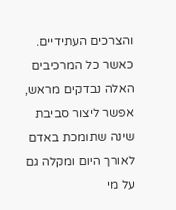והצרכים העתידיים. כאשר כל המרכיבים האלה נבדקים מראש, אפשר ליצור סביבת שינה שתומכת באדם לאורך היום ומקלה גם על מי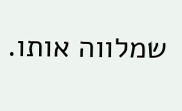שמלווה אותו.